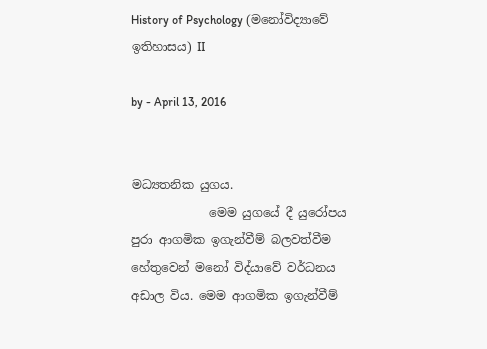History of Psychology (මනෝවිද්‍යාවේ ඉතිහාසය) II

by - April 13, 2016


මධ්‍යතනික යුගය.
             මෙම යුගයේ දී යුරෝපය පුරා ආගමික ඉගැන්වීම් බලවත්වීම හේතුවෙන් මනෝ විද්යාවේ වර්ධනය අඩාල විය. මෙම ආගමික ඉගැන්වීම්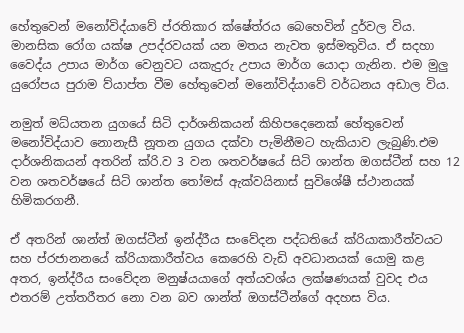හේතුවෙන් මනෝවිද්යාවේ ප්රතිකාර ක්ෂේත්රය බෙහෙවින් දුර්වල විය. මානසික රෝග යක්ෂ උපද්රවයක් යන මතය නැවත ඉස්මතුවිය. ඒ සදහා වෛද්ය උපාය මාර්ග වෙනුවට යකැදුරු උපාය මාර්ග යොදා ගැනින. එම මුලු යුරෝපය පුරාම ව්යාප්ත වීම හේතුවෙන් මනෝවිද්යාවේ වර්ධනය අඩාල විය.

නමුත් මධ්යතන යුගයේ සිටි දාර්ශනිකයන් කිහිපදෙනෙක් හේතුවෙන් මනෝවිද්යාව නොනැසී නූතන යුගය දක්වා පැමිනීමට හැකියාව ලැබුණි.එම දාර්ශනිකයන් අතරින් ක්රි.ව 3 වන ශතවර්ෂයේ සිටි ශාන්ත ඔගස්ටීන් සහ 12 වන ශතවර්ෂයේ සිටි ශාන්ත තෝමස් ඇක්වයිනාස් සුවිශේෂී ස්ථානයක් හිමිකරගනී.

ඒ අතරින් ශාන්ත් ඔගස්ටීන් ඉන්ද්රීය සංවේදන පද්ධතියේ ක්රියාකාරීත්වයට සහ ප්රජානනයේ ක්රියාකාරීත්වය කෙරෙහි වැඩි අවධානයක් යොමු කළ අතර, ඉන්ද්රීය සංවේදන මනුෂ්යයාගේ අත්යවශ්ය ලක්ෂණයක් වුවද එය එතරම් උත්තරීතර නො වන බව ශාන්ත් ඔගස්ටීන්ගේ අදහස විය.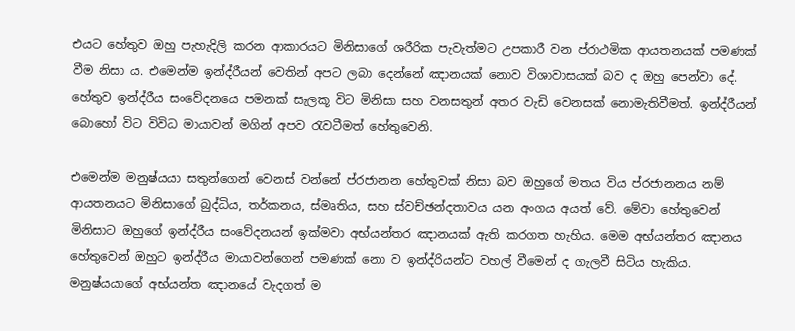එයට හේතුව ඔහු පැහැදිලි කරන ආකාරයට මිනිසාගේ ශරීරික පැවැත්මට උපකාරී වන ප්රාථමික ආයතනයක් පමණක් වීම නිසා ය. එමෙන්ම ඉන්ද්රීයන් වෙතින් අපට ලබා දෙන්නේ ඤානයක් නොව විශාවාසයක් බව ද ඔහු පෙන්වා දේ. හේතුව ඉන්ද්රීය සංවේදනයෙ පමනක් සැලකූ විට මිනිසා සහ වනසතුන් අතර වැඩි වෙනසක් නොමැතිවීමත්. ඉන්ද්රීයන් බොහෝ විට විවිධ මායාවන් මගින් අපව රැවටීමත් හේතුවෙනි.

එමෙන්ම මනුෂ්යයා සතුන්ගෙන් වෙනස් වන්නේ ප්රජානන හේතුවක් නිසා බව ඔහුගේ මතය විය ප්රජානනය නම් ආයතනයට මිනිසාගේ බුද්ධිය, තර්කනය, ස්මෘතිය, සහ ස්වච්ඡන්දතාවය යන අංගය අයත් වේ. මේවා හේතුවෙන් මිනිසාට ඔහුගේ ඉන්ද්රීය සංවේදනයන් ඉක්මවා අභ්යන්තර ඤානයක් ඇති කරගත හැහිය. මෙම අභ්යන්තර ඤානය හේතුවෙන් ඔහුට ඉන්ද්රීය මායාවන්ගෙන් පමණක් නො ව ඉන්ද්රියන්ට වහල් වීමෙන් ද ගැලවී සිටිය හැකිය. මනුෂ්යයාගේ අභ්යන්ත ඤානයේ වැදගත් ම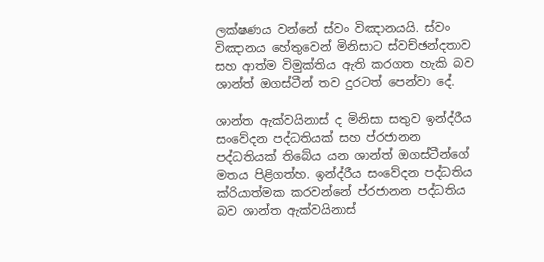ලක්ෂණය වන්නේ ස්වං විඤානයයි. ස්වං විඤානය හේතුවෙන් මිනිසාට ස්වච්ඡන්දතාව සහ ආත්ම විමුක්තිය ඇති කරගත හැකි බව ශාන්ත් ඔගස්ටීන් තව දුරටත් පෙන්වා දේ.

ශාන්ත ඇක්වයිනාස් ද මිනිසා සතුව ඉන්ද්රීය සංවේදන පද්ධතියක් සහ ප්රජානන පද්ධතියක් තිබේය යන ශාන්ත් ඔගස්ටීන්ගේ මතය පිළිගත්හ. ඉන්ද්රීය සංවේදන පද්ධතිය ක්රියාත්මක කරවන්නේ ප්රජානන පද්ධතිය බව ශාන්ත ඇක්වයිනාස්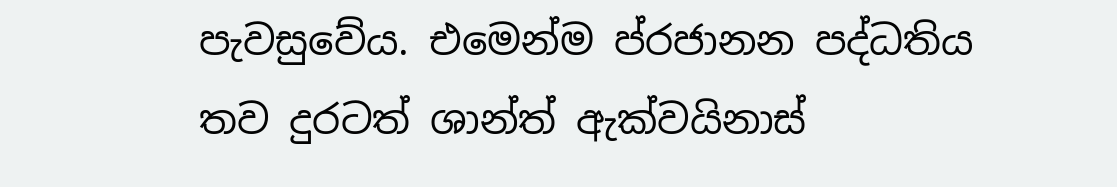පැවසුවේය. එමෙන්ම ප්රජානන පද්ධතිය තව දුරටත් ශාන්ත් ඇක්වයිනාස්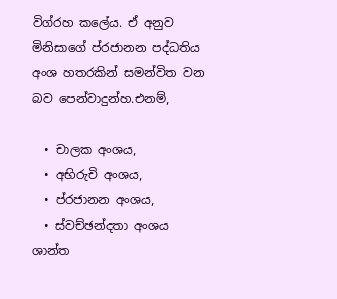විග්රහ කලේය. ඒ අනුව මිනිසාගේ ප්රජානන පද්ධතිය අංශ හතරකින් සමන්විත වන බව පෙන්වාදුන්හ.එනම්,

  • චාලක අංශය,
  • අභිරුචි අංශය,
  • ප්රජානන අංශය,
  • ස්වච්ඡන්දතා අංශය
ශාන්ත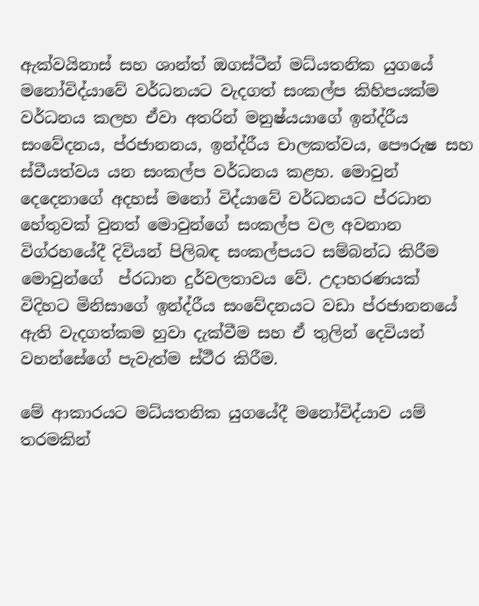ඇක්වයිනාස් සහ ශාන්ත් ඔගස්ටීන් මධ්යතනික යුගයේ මනෝවිද්යාවේ වර්ධනයට වැදගත් සංකල්ප කිහිපයක්ම වර්ධනය කලහ ඒවා අතරින් මනුෂ්යයාගේ ඉන්ද්රීය සංවේදනය, ප්රජානනය, ඉන්ද්රීය චාලකත්වය, පෞරුෂ සහ ස්වීයත්වය යන සංකල්ප වර්ධනය කළහ. මොවුන් දෙදෙනාගේ අදහස් මනෝ විද්යාවේ වර්ධනයට ප්රධාන හේතුවක් වුනත් මොවුන්ගේ සංකල්ප වල අවනාන විග්රහයේදී දිවියන් පිලිබඳ සංකල්පයට සම්බන්ධ කිරීම මොවුන්ගේ  ප්රධාන දුර්වලතාවය වේ. උදාහරණයක් විදිහට මිනිසාගේ ඉන්ද්රීය සංවේදනයට වඩා ප්රජානනයේ ඇති වැදගත්කම හුවා දැක්වීම සහ ඒ තුලින් දෙවියන් වහන්සේගේ පැවැත්ම ස්ථීර කිරීම.

මේ ආකාරයට මධ්යතනික යුගයේදී මනෝවිද්යාව යම් තරමකින්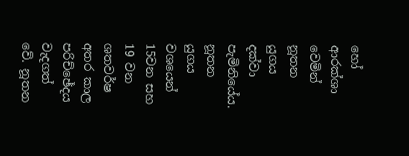හෝ ආරක්ශා වෙමින් නූතන යුගය දක්වා පැමිනියේය. නූතන යුගය වශයෙන් 15වන සහ 19 වන ශතවර්ෂ අතර කාල පරිච්ඡේදය වැදගත් වේ. නූතන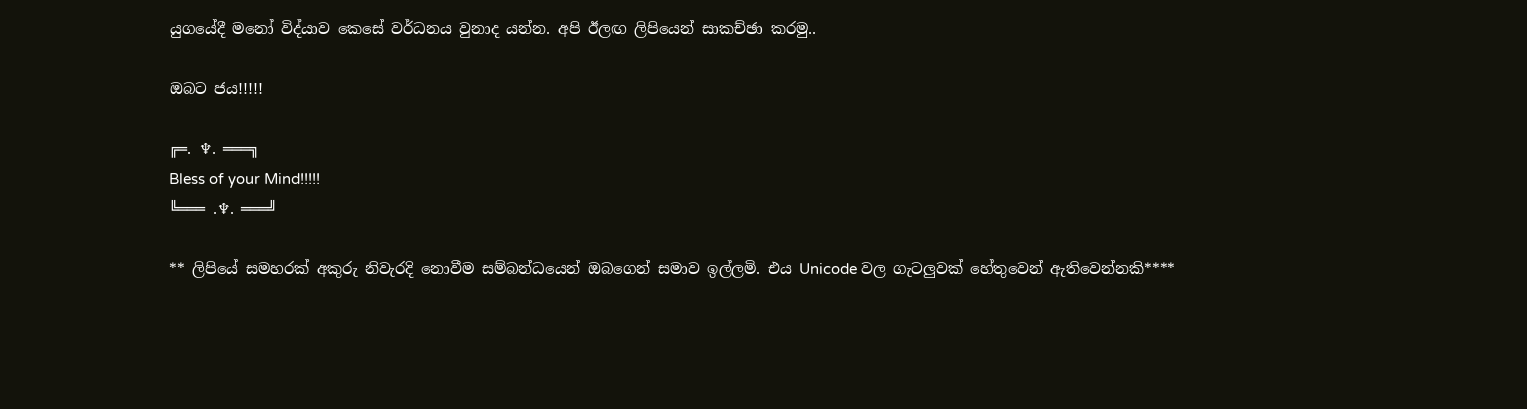යුගයේදී මනෝ විද්යාව කෙසේ වර්ධනය වුනාද යන්න. අපි ඊලඟ ලිපියෙන් සාකච්ඡා කරමු..

ඔබට ජය!!!!!

╔═. ♆. ═══╗
Bless of your Mind!!!!!
╚═══ .♆. ═══╝

** ලිපියේ සමහරක් අකුරු නිවැරදි නොවීම සම්බන්ධයෙන් ඔබගෙන් සමාව ඉල්ලමි. එය Unicode වල ගැටලුවක් හේතුවෙන් ඇතිවෙන්නකි****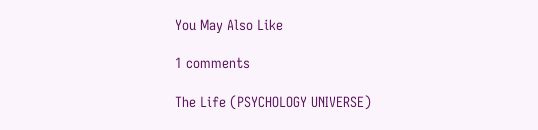You May Also Like

1 comments

The Life (PSYCHOLOGY UNIVERSE)